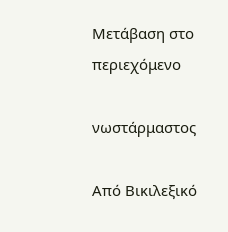Μετάβαση στο περιεχόμενο

νωστάρμαστος

Από Βικιλεξικό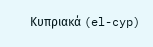Κυπριακά (el-cyp)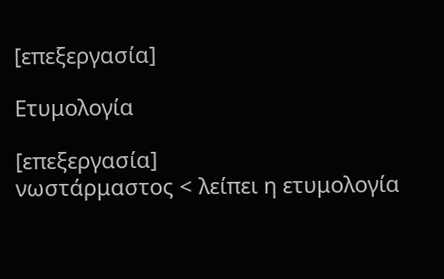[επεξεργασία]

Ετυμολογία

[επεξεργασία]
νωστάρμαστος < λείπει η ετυμολογία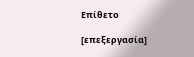Επίθετο

[επεξεργασία]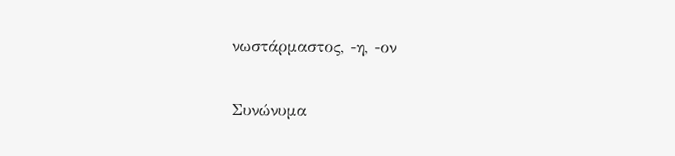νωστάρμαστος, -η, -ον

Συνώνυμα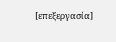[επεξεργασία]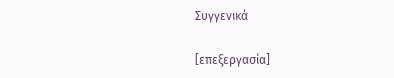Συγγενικά

[επεξεργασία]